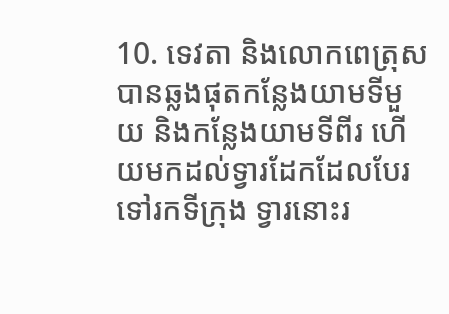10. ទេវតា និងលោកពេត្រុសបានឆ្លងផុតកន្លែងយាមទីមួយ និងកន្លែងយាមទីពីរ ហើយមកដល់ទ្វារដែកដែលបែរទៅរកទីក្រុង ទ្វារនោះរ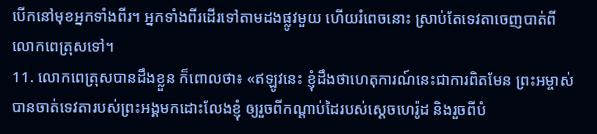បើកនៅមុខអ្នកទាំងពីរ។ អ្នកទាំងពីរដើរទៅតាមដងផ្លូវមួយ ហើយរំពេចនោះ ស្រាប់តែទេវតាចេញបាត់ពីលោកពេត្រុសទៅ។
11. លោកពេត្រុសបានដឹងខ្លួន ក៏ពោលថា៖ «ឥឡូវនេះ ខ្ញុំដឹងថាហេតុការណ៍នេះជាការពិតមែន ព្រះអម្ចាស់បានចាត់ទេវតារបស់ព្រះអង្គមកដោះលែងខ្ញុំ ឲ្យរួចពីកណ្ដាប់ដៃរបស់ស្ដេចហេរ៉ូដ និងរួចពីបំ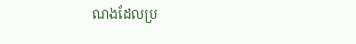ណងដែលប្រ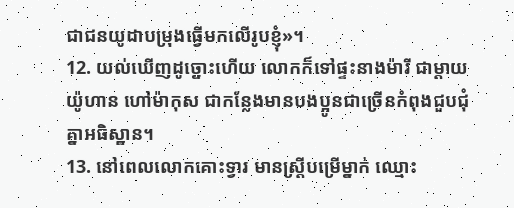ជាជនយូដាបម្រុងធ្វើមកលើរូបខ្ញុំ»។
12. យល់ឃើញដូច្នោះហើយ លោកក៏ទៅផ្ទះនាងម៉ារី ជាម្ដាយយ៉ូហាន ហៅម៉ាកុស ជាកន្លែងមានបងប្អូនជាច្រើនកំពុងជួបជុំគ្នាអធិស្ឋាន។
13. នៅពេលលោកគោះទ្វារ មានស្ត្រីបម្រើម្នាក់ ឈ្មោះ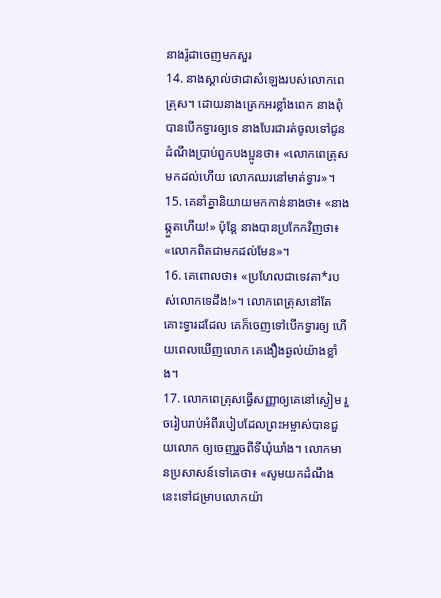នាងរ៉ូដាចេញមកសួរ
14. នាងស្គាល់ថាជាសំឡេងរបស់លោកពេត្រុស។ ដោយនាងត្រេកអរខ្លាំងពេក នាងពុំបានបើកទ្វារឲ្យទេ នាងបែរជារត់ចូលទៅជូនដំណឹងប្រាប់ពួកបងប្អូនថា៖ «លោកពេត្រុសមកដល់ហើយ លោកឈរនៅមាត់ទ្វារ»។
15. គេនាំគ្នានិយាយមកកាន់នាងថា៖ «នាងឆ្កួតហើយ!» ប៉ុន្តែ នាងបានប្រកែកវិញថា៖ «លោកពិតជាមកដល់មែន»។
16. គេពោលថា៖ «ប្រហែលជាទេវតា*របស់លោកទេដឹង!»។ លោកពេត្រុសនៅតែគោះទ្វារដដែល គេក៏ចេញទៅបើកទ្វារឲ្យ ហើយពេលឃើញលោក គេងឿងឆ្ងល់យ៉ាងខ្លាំង។
17. លោកពេត្រុសធ្វើសញ្ញាឲ្យគេនៅស្ងៀម រួចរៀបរាប់អំពីរបៀបដែលព្រះអម្ចាស់បានជួយលោក ឲ្យចេញរួចពីទីឃុំឃាំង។ លោកមានប្រសាសន៍ទៅគេថា៖ «សូមយកដំណឹងនេះទៅជម្រាបលោកយ៉ា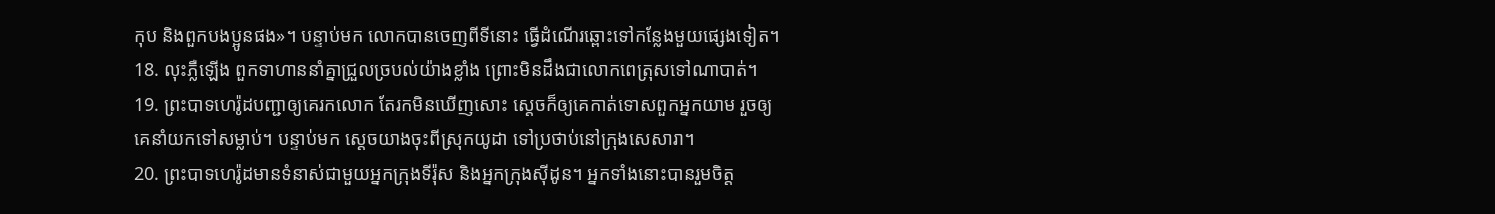កុប និងពួកបងប្អូនផង»។ បន្ទាប់មក លោកបានចេញពីទីនោះ ធ្វើដំណើរឆ្ពោះទៅកន្លែងមួយផ្សេងទៀត។
18. លុះភ្លឺឡើង ពួកទាហាននាំគ្នាជ្រួលច្របល់យ៉ាងខ្លាំង ព្រោះមិនដឹងជាលោកពេត្រុសទៅណាបាត់។
19. ព្រះបាទហេរ៉ូដបញ្ជាឲ្យគេរកលោក តែរកមិនឃើញសោះ ស្ដេចក៏ឲ្យគេកាត់ទោសពួកអ្នកយាម រួចឲ្យគេនាំយកទៅសម្លាប់។ បន្ទាប់មក ស្ដេចយាងចុះពីស្រុកយូដា ទៅប្រថាប់នៅក្រុងសេសារា។
20. ព្រះបាទហេរ៉ូដមានទំនាស់ជាមួយអ្នកក្រុងទីរ៉ុស និងអ្នកក្រុងស៊ីដូន។ អ្នកទាំងនោះបានរួមចិត្ត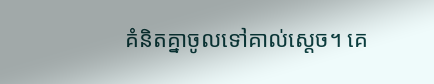គំនិតគ្នាចូលទៅគាល់ស្ដេច។ គេ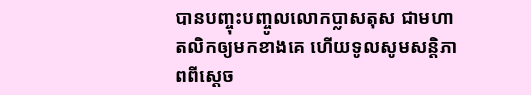បានបញ្ចុះបញ្ចូលលោកប្លាសតុស ជាមហាតលិកឲ្យមកខាងគេ ហើយទូលសូមសន្តិភាពពីស្ដេច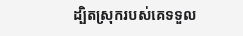ដ្បិតស្រុករបស់គេទទួល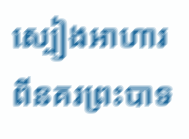ស្បៀងអាហារពីនគរព្រះបាទ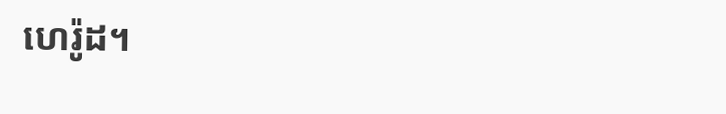ហេរ៉ូដ។